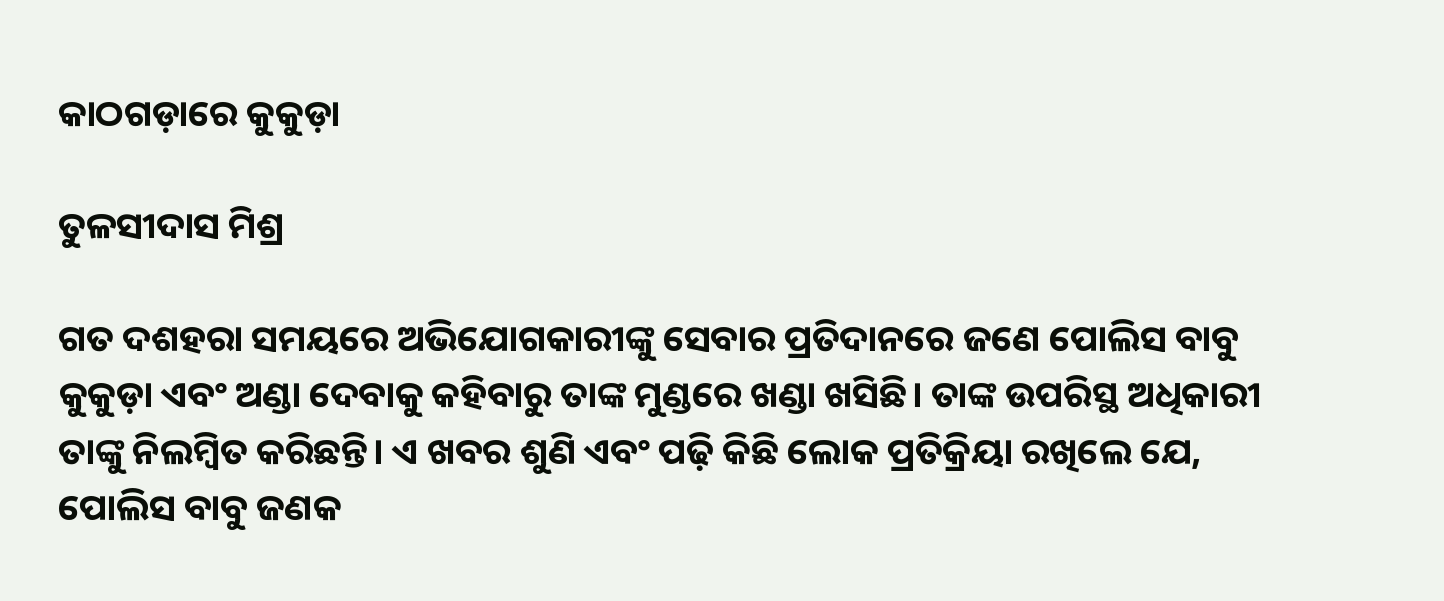କାଠଗଡ଼ାରେ କୁକୁଡ଼ା

ତୁଳସୀଦାସ ମିଶ୍ର

ଗତ ଦଶହରା ସମୟରେ ଅଭିଯୋଗକାରୀଙ୍କୁ ସେବାର ପ୍ରତିଦାନରେ ଜଣେ ପୋଲିସ ବାବୁ କୁକୁଡ଼ା ଏବଂ ଅଣ୍ଡା ଦେବାକୁ କହିବାରୁ ତାଙ୍କ ମୁଣ୍ଡରେ ଖଣ୍ଡା ଖସିଛି। ତାଙ୍କ ଉପରିସ୍ଥ ଅଧିକାରୀ ତାଙ୍କୁ ନିଲମ୍ବିତ କରିଛନ୍ତି। ଏ ଖବର ଶୁଣି ଏବଂ ପଢ଼ି କିଛି ଲୋକ ପ୍ରତିକ୍ରିୟା ରଖିଲେ ଯେ, ପୋଲିସ ବାବୁ ଜଣକ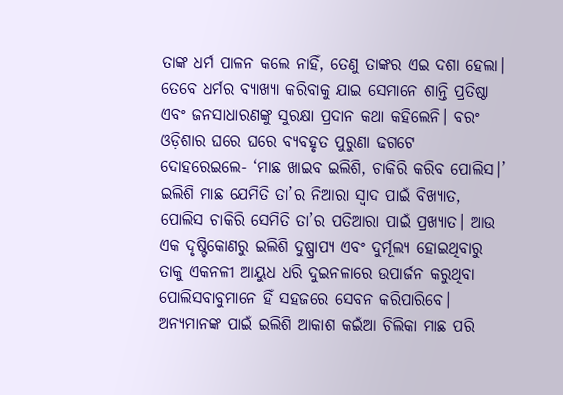ତାଙ୍କ ଧର୍ମ ପାଳନ କଲେ ନାହିଁ, ତେଣୁ ତାଙ୍କର ଏଇ ଦଶା ହେଲା। ତେବେ ଧର୍ମର ବ୍ୟାଖ୍ୟା କରିବାକୁ ଯାଇ ସେମାନେ ଶାନ୍ତି ପ୍ରତିଷ୍ଠା ଏବଂ ଜନସାଧାରଣଙ୍କୁ ସୁରକ୍ଷା ପ୍ରଦାନ କଥା କହିଲେନି। ବରଂ ଓଡ଼ିଶାର ଘରେ ଘରେ ବ୍ୟବହୃତ ପୁରୁଣା ଢଗଟେ ଦୋହରେଇଲେ- ‘ମାଛ ଖାଇବ ଇଲିଶି, ଚାକିରି କରିବ ପୋଲିସ।’
ଇଲିଶି ମାଛ ଯେମିତି ତା’ର ନିଆରା ସ୍ବାଦ ପାଇଁ ବିଖ୍ୟାତ, ପୋଲିସ ଚାକିରି ସେମିତି ତା’ର ପତିଆରା ପାଇଁ ପ୍ରଖ୍ୟାତ। ଆଉ ଏକ ଦୃଷ୍ଟିକୋଣରୁ ଇଲିଶି ଦୁଷ୍ପ୍ରାପ୍ୟ ଏବଂ ଦୁର୍ମୂଲ୍ୟ ହୋଇଥିବାରୁ ତାକୁ ଏକନଳୀ ଆୟୁଧ ଧରି ଦୁଇନଳାରେ ଉପାର୍ଜନ କରୁଥିବା ପୋଲିସବାବୁମାନେ ହିଁ ସହଜରେ ସେବନ କରିପାରିବେ। ଅନ୍ୟମାନଙ୍କ ପାଇଁ ଇଲିଶି ଆକାଶ କଇଁଆ ଚିଲିକା ମାଛ ପରି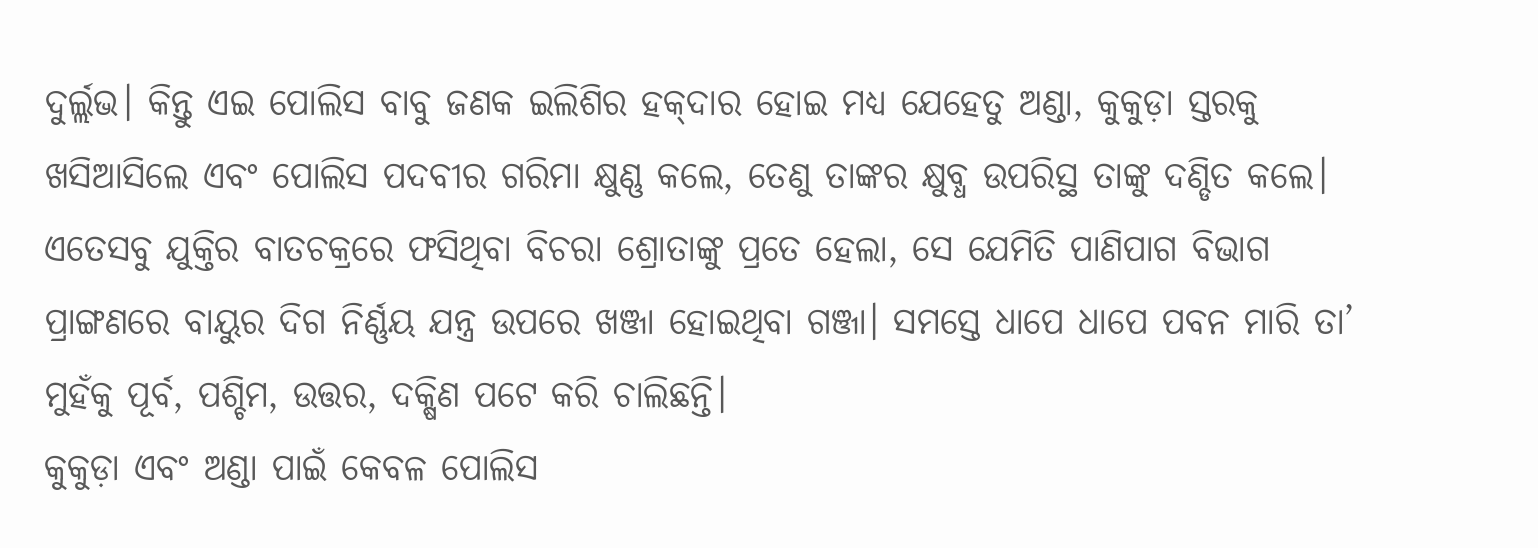ଦୁର୍ଲ୍ଲଭ। କିନ୍ତୁ ଏଇ ପୋଲିସ ବାବୁ ଜଣକ ଇଲିଶିର ହକ୍‌ଦାର ହୋଇ ମଧ୍ୟ ଯେହେତୁ ଅଣ୍ଡା, କୁକୁଡ଼ା ସ୍ତରକୁ ଖସିଆସିଲେ ଏବଂ ପୋଲିସ ପଦବୀର ଗରିମା କ୍ଷୁଣ୍ଣ କଲେ, ତେଣୁ ତାଙ୍କର କ୍ଷୁବ୍ଧ ଉପରିସ୍ଥ ତାଙ୍କୁ ଦଣ୍ଡିତ କଲେ।
ଏତେସବୁ ଯୁକ୍ତିର ବାତଚକ୍ରରେ ଫସିଥିବା ବିଚରା ଶ୍ରୋତାଙ୍କୁ ପ୍ରତେ ହେଲା, ସେ ଯେମିତି ପାଣିପାଗ ବିଭାଗ ପ୍ରାଙ୍ଗଣରେ ବାୟୁର ଦିଗ ନିର୍ଣ୍ଣୟ ଯନ୍ତ୍ର ଉପରେ ଖଞ୍ଜା ହୋଇଥିବା ଗଞ୍ଜା। ସମସ୍ତେ ଧାପେ ଧାପେ ପବନ ମାରି ତା’ ମୁହଁକୁ ପୂର୍ବ, ପଶ୍ଚିମ, ଉତ୍ତର, ଦକ୍ଷିଣ ପଟେ କରି ଚାଲିଛନ୍ତି।
କୁକୁଡ଼ା ଏବଂ ଅଣ୍ଡା ପାଇଁ କେବଳ ପୋଲିସ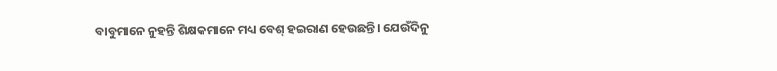ବାବୁମାନେ ନୁହନ୍ତି ଶିକ୍ଷକମାନେ ମଧ୍ୟ ବେଶ୍‌ ହଇରାଣ ହେଉଛନ୍ତି। ଯେଉଁଦିନୁ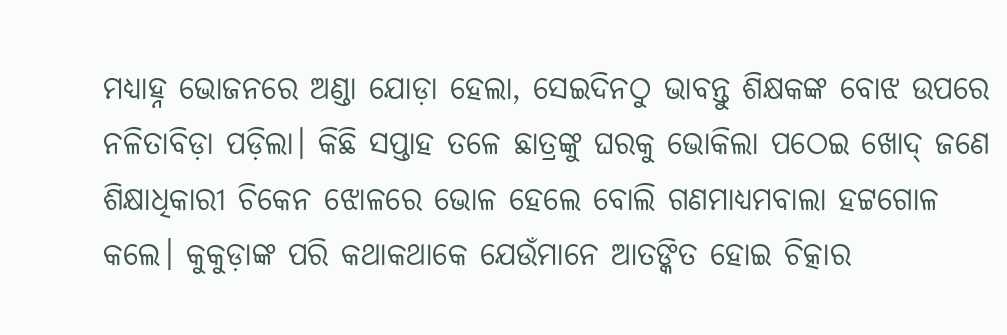ମଧ୍ୟାହ୍ନ ଭୋଜନରେ ଅଣ୍ଡା ଯୋଡ଼ା ହେଲା, ସେଇଦିନଠୁ ଭାବନ୍ତୁ ଶିକ୍ଷକଙ୍କ ବୋଝ ଉପରେ ନଳିତାବିଡ଼ା ପଡ଼ିଲା। କିଛି ସପ୍ତାହ ତଳେ ଛାତ୍ରଙ୍କୁ ଘରକୁ ଭୋକିଲା ପଠେଇ ଖୋଦ୍‌ ଜଣେ ଶିକ୍ଷାଧିକାରୀ ଚିକେନ ଝୋଳରେ ଭୋଳ ହେଲେ ବୋଲି ଗଣମାଧ୍ୟମବାଲା ହଟ୍ଟଗୋଳ କଲେ। କୁକୁଡ଼ାଙ୍କ ପରି କଥାକଥାକେ ଯେଉଁମାନେ ଆତଙ୍କିତ ହୋଇ ଚିତ୍କାର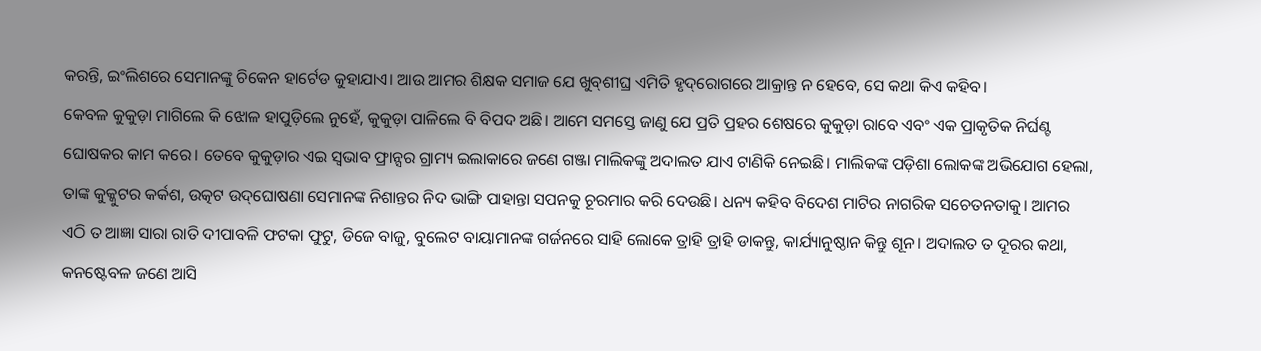କରନ୍ତି, ଇଂଲିଶରେ ସେମାନଙ୍କୁ ଚିକେନ ହାର୍ଟେଡ କୁହାଯାଏ। ଆଉ ଆମର ଶିକ୍ଷକ ସମାଜ ଯେ ଖୁବ୍‌ଶୀଘ୍ର ଏମିତି ହୃଦ୍‌ରୋଗରେ ଆକ୍ରାନ୍ତ ନ ହେବେ, ସେ କଥା କିଏ କହିବ।
କେବଳ କୁକୁଡ଼ା ମାଗିଲେ କି ଝୋଳ ହାପୁଡ଼ିଲେ ନୁହେଁ, କୁକୁଡ଼ା ପାଳିଲେ ବି ବିପଦ ଅଛି। ଆମେ ସମସ୍ତେ ଜାଣୁ ଯେ ପ୍ରତି ପ୍ରହର ଶେଷରେ କୁକୁଡ଼ା ରାବେ ଏବଂ ଏକ ପ୍ରାକୃତିକ ନିର୍ଘଣ୍ଟ ଘୋଷକର କାମ କରେ। ତେବେ କୁକୁଡ଼ାର ଏଇ ସ୍ବଭାବ ଫ୍ରାନ୍ସର ଗ୍ରାମ୍ୟ ଇଲାକାରେ ଜଣେ ଗଞ୍ଜା ମାଲିକଙ୍କୁ ଅଦାଲତ ଯାଏ ଟାଣିକି ନେଇଛି। ମାଲିକଙ୍କ ପଡ଼ିଶା ଲୋକଙ୍କ ଅଭିଯୋଗ ହେଲା, ତାଙ୍କ କୁକ୍କୁଟର କର୍କଶ, ଉତ୍କଟ ଉଦ୍‌ଘୋଷଣା ସେମାନଙ୍କ ନିଶାନ୍ତର ନିଦ ଭାଙ୍ଗି ପାହାନ୍ତା ସପନକୁ ଚୂରମାର କରି ଦେଉଛି। ଧନ୍ୟ କହିବ ବିଦେଶ ମାଟିର ନାଗରିକ ସଚେତନତାକୁ। ଆମର ଏଠି ତ ଆଜ୍ଞା ସାରା ରାତି ଦୀପାବଳି ଫଟକା ଫୁଟୁ, ଡିଜେ ବାଜୁ, ବୁଲେଟ ବାୟାମାନଙ୍କ ଗର୍ଜନରେ ସାହି ଲୋକେ ତ୍ରାହି ତ୍ରାହି ଡାକନ୍ତୁ, କାର୍ଯ୍ୟାନୁଷ୍ଠାନ କିନ୍ତୁ ଶୂନ। ଅଦାଲତ ତ ଦୂରର କଥା, କନଷ୍ଟେବଳ ଜଣେ ଆସି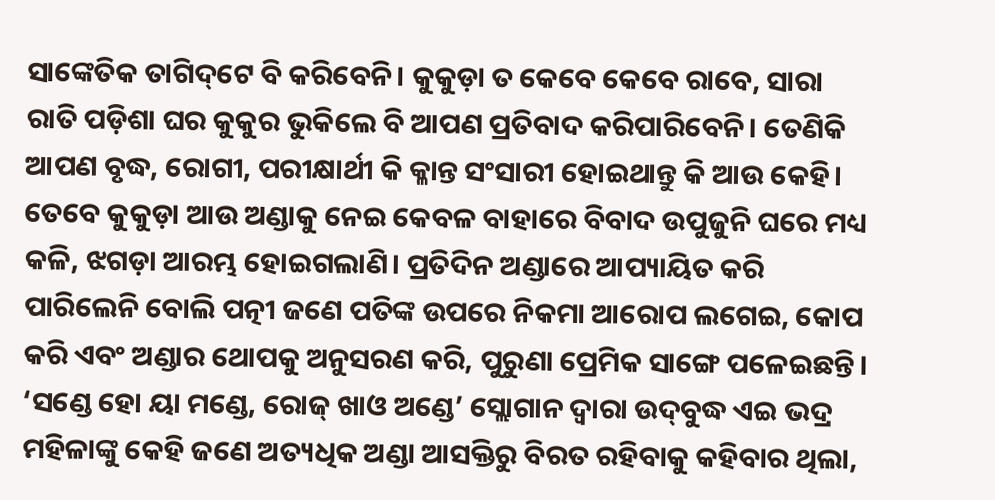ସାଙ୍କେତିକ ତାଗିଦ୍‌ଟେ ବି କରିବେନି। କୁକୁଡ଼ା ତ କେବେ କେବେ ରାବେ, ସାରା ରାତି ପଡ଼ିଶା ଘର କୁକୁର ଭୁକିଲେ ବି ଆପଣ ପ୍ରତିବାଦ କରିପାରିବେନି। ତେଣିକି ଆପଣ ବୃଦ୍ଧ, ରୋଗୀ, ପରୀକ୍ଷାର୍ଥୀ କି କ୍ଳାନ୍ତ ସଂସାରୀ ହୋଇଥାନ୍ତୁ କି ଆଉ କେହି।
ତେବେ କୁକୁଡ଼ା ଆଉ ଅଣ୍ଡାକୁ ନେଇ କେବଳ ବାହାରେ ବିବାଦ ଉପୁଜୁନି ଘରେ ମଧ୍ୟ କଳି, ଝଗଡ଼ା ଆରମ୍ଭ ହୋଇଗଲାଣି। ପ୍ରତିଦିନ ଅଣ୍ଡାରେ ଆପ୍ୟାୟିତ କରି ପାରିଲେନି ବୋଲି ପତ୍ନୀ ଜଣେ ପତିଙ୍କ ଉପରେ ନିକମା ଆରୋପ ଲଗେଇ, କୋପ କରି ଏବଂ ଅଣ୍ଡାର ଥୋପକୁ ଅନୁସରଣ କରି, ପୁରୁଣା ପ୍ରେମିକ ସାଙ୍ଗେ ପଳେଇଛନ୍ତି। ‘ସଣ୍ଡେ ହୋ ୟା ମଣ୍ଡେ, ରୋଜ୍‌ ଖାଓ ଅଣ୍ଡେ’ ସ୍ଲୋଗାନ ଦ୍ୱାରା ଉଦ୍‌ବୁଦ୍ଧ ଏଇ ଭଦ୍ର ମହିଳାଙ୍କୁ କେହି ଜଣେ ଅତ୍ୟଧିକ ଅଣ୍ଡା ଆସକ୍ତିରୁ ବିରତ ରହିବାକୁ କହିବାର ଥିଲା,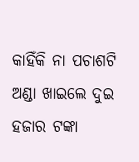କାହିଁକି ନା ପଚାଶଟି ଅଣ୍ଡା ଖାଇଲେ ଦୁଇ ହଜାର ଟଙ୍କା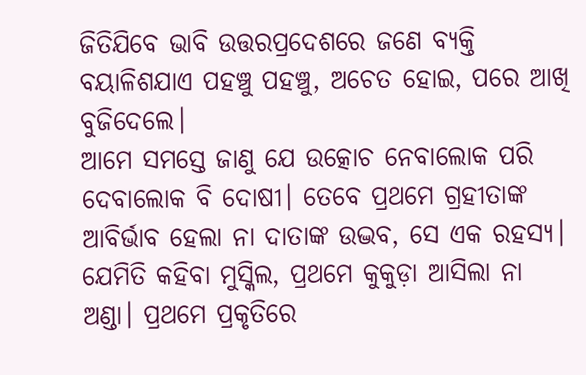ଜିତିଯିବେ ଭାବି ଉତ୍ତରପ୍ରଦେଶରେ ଜଣେ ବ୍ୟକ୍ତି ବୟାଳିଶଯାଏ ପହଞ୍ଚୁ ପହଞ୍ଚୁ, ଅଚେତ ହୋଇ, ପରେ ଆଖି ବୁଜିଦେଲେ।
ଆମେ ସମସ୍ତେ ଜାଣୁ ଯେ ଉତ୍କୋଚ ନେବାଲୋକ ପରି ଦେବାଲୋକ ବି ଦୋଷୀ। ତେବେ ପ୍ରଥମେ ଗ୍ରହୀତାଙ୍କ ଆବିର୍ଭାବ ହେଲା ନା ଦାତାଙ୍କ ଉଦ୍ଭବ, ସେ ଏକ ରହସ୍ୟ। ଯେମିତି କହିବା ମୁସ୍କିଲ, ପ୍ରଥମେ କୁକୁଡ଼ା ଆସିଲା ନା ଅଣ୍ଡା। ପ୍ରଥମେ ପ୍ରକୃତିରେ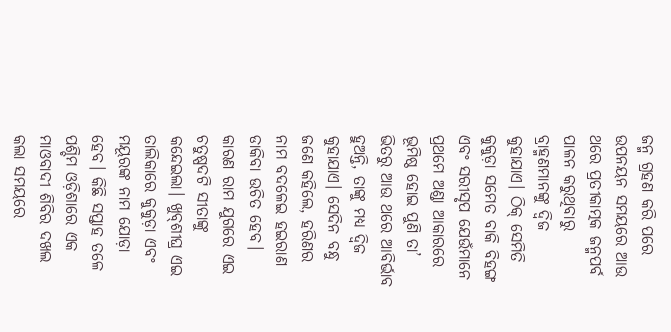ଜନ୍ମ ଗ୍ରହଣ କରି ପରେ ଉପନୟନ ସମୟରେ ଆଉ ଥରେ ପ୍ରତୀକାତ୍ମକ ଜନ୍ମପର୍ବ ପାଳନ କରୁଥିବାରୁ ବ୍ରାହ୍ମଣମାନଙ୍କୁ ଦ୍ୱିଜ କୁହାଯାଏ। ଠିକ୍‌ ସେମିତି କୁକୁଡ଼ା ସମେତ ବାକି ବିହଙ୍ଗ ଏବଂ ସରୀସୃପ ଯେଉଁମାନେ ପ୍ରଥମେ ଅଣ୍ଡା ଆକାରରେ ଭୂମିଷ୍ଠ ହୋଇ ପୁଣି ତା’ ଭିତରୁ ଆଉ ଥରେ ଆବିର୍ଭାବ ହୁଅନ୍ତି, ତାଙ୍କୁ ମଧ୍ୟ ଦ୍ୱିଜ କୁହାଯାଏ। ସେଦିନ ବନ୍ଧୁ ଜଣେ କହିଲେ, ହରିଣର ନାମ ବଦଳେଇ ହଇରାଣ ଡାକିବା ଉଚିତ ହେବ। କାରଣ ରାମ ଯୁଗରେ ଏଇ ଚତୁଷ୍ପଦଟି ସୀତାଙ୍କୁ କନ୍ଦେଇଲା। ଖୁବ୍‌ଶୀଘ୍ର ଏଇ ତାଲିକାରେ କୁକୁଡ଼ା ଏବଂ ମୟୂରଙ୍କ ନାମ ଯୋଡ଼ା ହେବ। କିଛି ସପ୍ତାହ ତଳେ ପଶ୍ଚିମ ଓଡ଼ିଶାରେ ଏକ ମାଓବାଦୀ ଶିବିର ଦଖଲ କଲା ସମୟରେ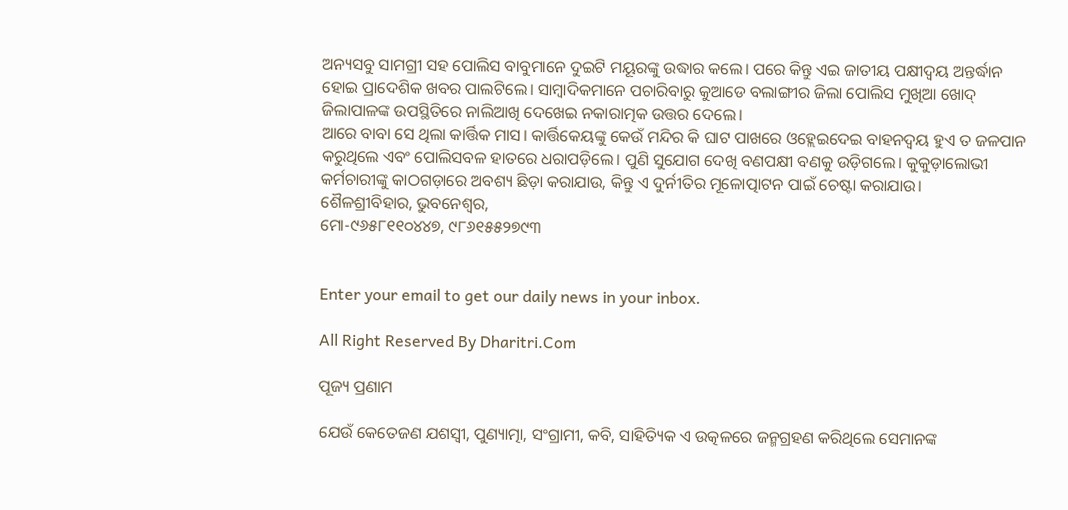ଅନ୍ୟସବୁ ସାମଗ୍ରୀ ସହ ପୋଲିସ ବାବୁମାନେ ଦୁଇଟି ମୟୂରଙ୍କୁ ଉଦ୍ଧାର କଲେ। ପରେ କିନ୍ତୁ ଏଇ ଜାତୀୟ ପକ୍ଷୀଦ୍ୱୟ ଅନ୍ତର୍ଦ୍ଧାନ ହୋଇ ପ୍ରାଦେଶିକ ଖବର ପାଲଟିଲେ। ସାମ୍ବାଦିକମାନେ ପଚାରିବାରୁ କୁଆଡେ ବଲାଙ୍ଗୀର ଜିଲା ପୋଲିସ ମୁଖିଆ ଖୋଦ୍‌ ଜିଲାପାଳଙ୍କ ଉପସ୍ଥିତିରେ ନାଲିଆଖି ଦେଖେଇ ନକାରାତ୍ମକ ଉତ୍ତର ଦେଲେ।
ଆରେ ବାବା ସେ ଥିଲା କାର୍ତ୍ତିକ ମାସ। କାର୍ତ୍ତିକେୟଙ୍କୁ କେଉଁ ମନ୍ଦିର କି ଘାଟ ପାଖରେ ଓହ୍ଲେଇଦେଇ ବାହନଦ୍ୱୟ ହୁଏ ତ ଜଳପାନ କରୁଥିଲେ ଏବଂ ପୋଲିସବଳ ହାତରେ ଧରାପଡ଼ିଲେ। ପୁଣି ସୁଯୋଗ ଦେଖି ବଣପକ୍ଷୀ ବଣକୁ ଉଡ଼ିଗଲେ। କୁକୁଡ଼ାଲୋଭୀ କର୍ମଚାରୀଙ୍କୁ କାଠଗଡ଼ାରେ ଅବଶ୍ୟ ଛିଡ଼ା କରାଯାଉ, କିନ୍ତୁ ଏ ଦୁର୍ନୀତିର ମୂଳୋତ୍ପାଟନ ପାଇଁ ଚେଷ୍ଟା କରାଯାଉ।
ଶୈଳଶ୍ରୀବିହାର, ଭୁବନେଶ୍ୱର,
ମୋ-୯୬୫୮୧୧୦୪୪୭, ୯୮୬୧୫୫୨୭୯୩


Enter your email to get our daily news in your inbox.

All Right Reserved By Dharitri.Com

ପୂଜ୍ୟ ପ୍ରଣାମ

ଯେଉଁ କେତେଜଣ ଯଶସ୍ବୀ, ପୁଣ୍ୟାତ୍ମା, ସଂଗ୍ରାମୀ, କବି, ସାହିତ୍ୟିକ ଏ ଉତ୍କଳରେ ଜନ୍ମଗ୍ରହଣ କରିଥିଲେ ସେମାନଙ୍କ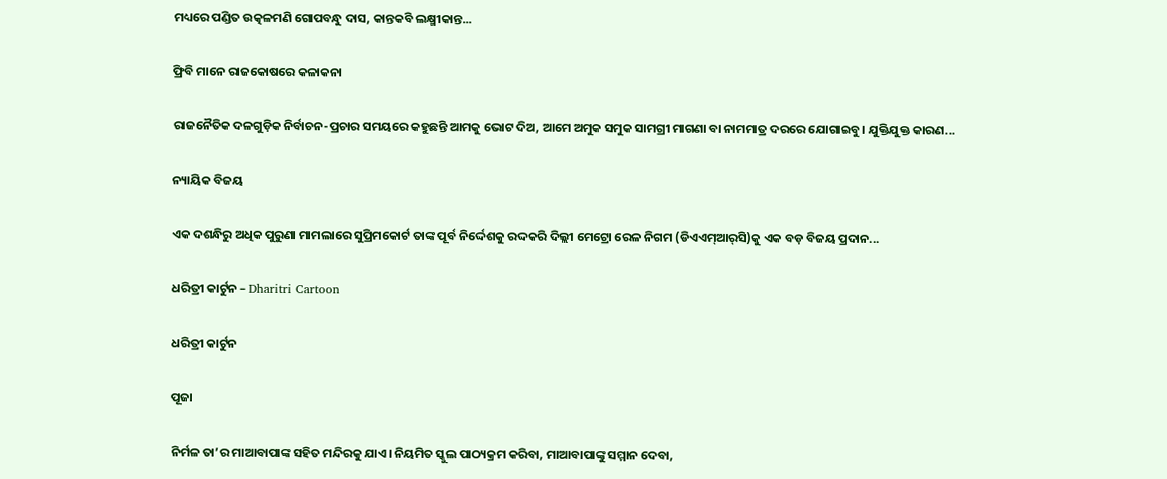ମଧ୍ୟରେ ପଣ୍ଡିତ ଉତ୍କଳମଣି ଗୋପବନ୍ଧୁ ଦାସ, କାନ୍ତକବି ଲକ୍ଷ୍ମୀକାନ୍ତ...

ଫ୍ରିବି ମାନେ ରାଜକୋଷରେ କଳାକନା

ରାଜନୈତିକ ଦଳଗୁଡ଼ିକ ନିର୍ବାଚନ-ପ୍ରଚାର ସମୟରେ କହୁଛନ୍ତି ଆମକୁ ଭୋଟ ଦିଅ, ଆମେ ଅମୁକ ସମୁକ ସାମଗ୍ରୀ ମାଗଣା ବା ନାମମାତ୍ର ଦରରେ ଯୋଗାଇବୁ। ଯୁକ୍ତିଯୁକ୍ତ କାରଣ...

ନ୍ୟାୟିକ ବିଜୟ

ଏକ ଦଶନ୍ଧିରୁ ଅଧିକ ପୁରୁଣା ମାମଲାରେ ସୁପ୍ରିମକୋର୍ଟ ତାଙ୍କ ପୂର୍ବ ନିର୍ଦ୍ଦେଶକୁ ରଦ୍ଦକରି ଦିଲ୍ଲୀ ମେଟ୍ରୋ ରେଳ ନିଗମ (ଡିଏଏମ୍‌ଆର୍‌ସି)କୁ ଏକ ବଡ଼ ବିଜୟ ପ୍ରଦାନ...

ଧରିତ୍ରୀ କାର୍ଟୁନ – Dharitri Cartoon

ଧରିତ୍ରୀ କାର୍ଟୁନ

ପୂଜା

ନିର୍ମଳ ତା’ର ମାଆବାପାଙ୍କ ସହିତ ମନ୍ଦିରକୁ ଯାଏ। ନିୟମିତ ସ୍କୁଲ ପାଠ୍ୟକ୍ରମ କରିବା, ମାଆବାପାଙ୍କୁ ସମ୍ମାନ ଦେବା,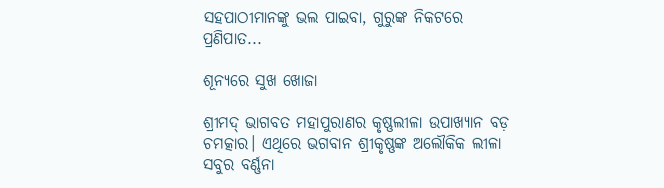ସହପାଠୀମାନଙ୍କୁ ଭଲ ପାଇବା, ଗୁରୁଙ୍କ ନିକଟରେ ପ୍ରଣିପାତ...

ଶୂନ୍ୟରେ ସୁଖ ଖୋଜା

ଶ୍ରୀମଦ୍‌ ଭାଗବତ ମହାପୁରାଣର କୃଷ୍ଣଲୀଳା ଉପାଖ୍ୟାନ ବଡ଼ ଚମତ୍କାର। ଏଥିରେ ଭଗବାନ ଶ୍ରୀକୃଷ୍ଣଙ୍କ ଅଲୌକିକ ଲୀଳା ସବୁର ବର୍ଣ୍ଣନା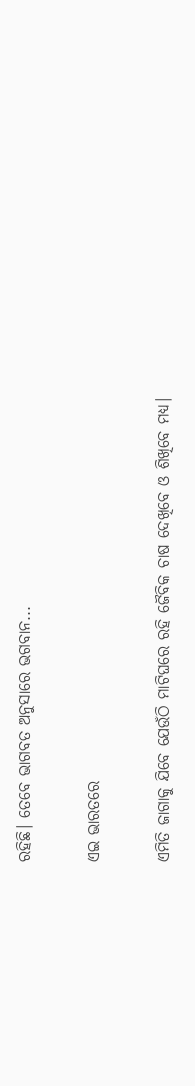ରହିଛି। ତେବେ ଭାଗବତ ଅନୁସାରେ ଭଗବାନ...

ଏଇ ଭାରତରେ

ଏମିତି ଜାଗାକୁ ଯିବେ ଯେଉଁଠି ମାଟିଘରେ ରହି ଜୈବିକ ଚାଷ ଦେଖିବେ ଓ ଶିଖିବେ ମଧ୍ୟ।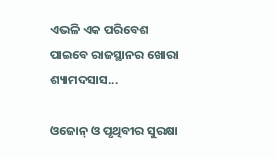ଏଭଳି ଏକ ପରିବେଶ ପାଇବେ ରାଜସ୍ଥାନର ଖୋରା ଶ୍ୟାମଦସାସ...

ଓଜୋନ୍‌ ଓ ପୃଥିବୀର ସୁରକ୍ଷା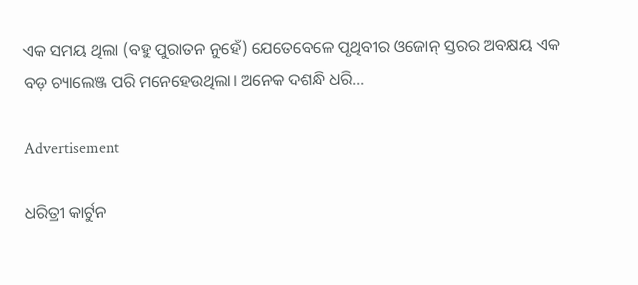ଏକ ସମୟ ଥିଲା (ବହୁ ପୁରାତନ ନୁହେଁ) ଯେତେବେଳେ ପୃଥିବୀର ଓଜୋନ୍‌ ସ୍ତରର ଅବକ୍ଷୟ ଏକ ବଡ଼ ଚ୍ୟାଲେଞ୍ଜ ପରି ମନେହେଉଥିଲା। ଅନେକ ଦଶନ୍ଧି ଧରି...

Advertisement

ଧରିତ୍ରୀ କାର୍ଟୁନ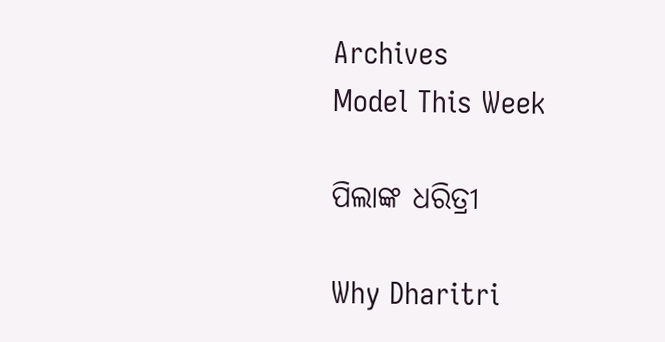Archives
Model This Week

ପିଲାଙ୍କ ଧରିତ୍ରୀ

Why Dharitri